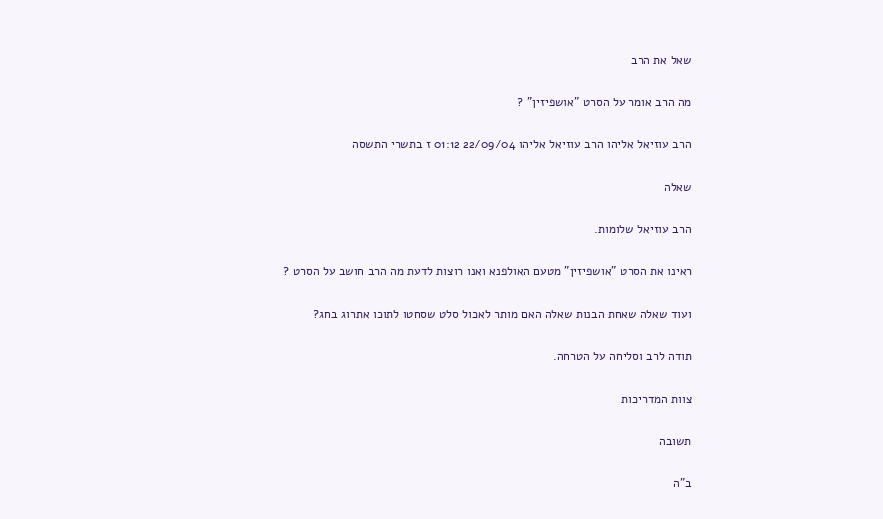שאל את הרב

מה הרב אומר על הסרט "אושפיזין" ?

הרב עוזיאל אליהו הרב עוזיאל אליהו 22/09/04 01:12 ז בתשרי התשסה

שאלה

הרב עוזיאל שלומות.

ראינו את הסרט "אושפיזין" מטעם האולפנא ואנו רוצות לדעת מה הרב חושב על הסרט ?

ועוד שאלה שאחת הבנות שאלה האם מותר לאכול סלט שסחטו לתוכו אתרוג בחג?

תודה לרב וסליחה על הטרחה.

צוות המדריכות

תשובה

ב"ה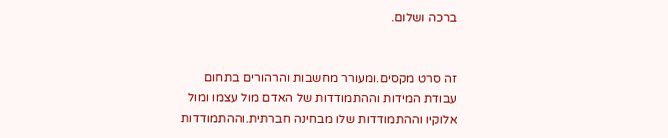ברכה ושלום.


זה סרט מקסים.ומעורר מחשבות והרהורים בתחום עבודת המידות וההתמודדות של האדם מול עצמו ומול אלוקיו וההתמודדות שלו מבחינה חברתית.וההתמודדות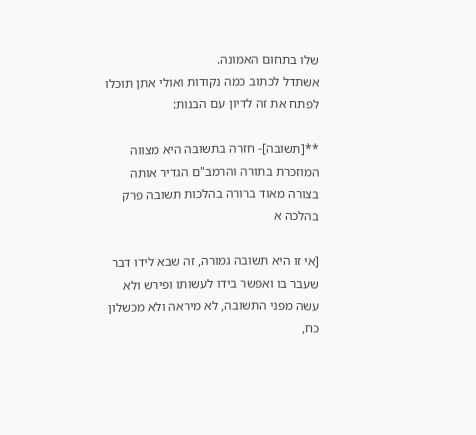שלו בתחום האמונה.
אשתדל לכתוב כמה נקודות ואולי אתן תוכלו לפתח את זה לדיון עם הבנות:

**[תשובה]- חזרה בתשובה היא מצווה המוזכרת בתורה והרמב"ם הגדיר אותה בצורה מאוד ברורה בהלכות תשובה פרק בהלכה א

[אי זו היא תשובה גמורה, זה שבא לידו דבר שעבר בו ואפשר בידו לעשותו ופירש ולא עשה מפני התשובה, לא מיראה ולא מכשלון כח,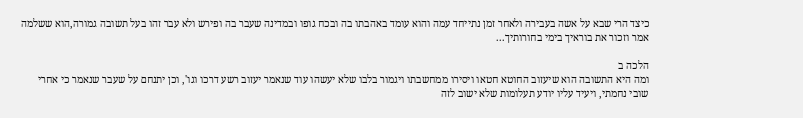כיצד הרי שבא על אשה בעבירה ולאחר זמן נתייחד עמה והוא עומד באהבתו בה ובכח גופו ובמדינה שעבר בה ופירש ולא עבר זהו בעל תשובה גמורה,הוא ששלמה אמר וזכור את בוראיך בימי בחורותיך...

הלכה ב
ומה היא התשובה הוא שיעזוב החוטא חטאו ויסירו ממחשבתו ויגמור בלבו שלא יעשהו עוד שנאמר יעזוב רשע דרכו וגו', וכן יתנחם על שעבר שנאמר כי אחרי שובי נחמתי, ויעיד עליו יודע תעלומות שלא ישוב לזה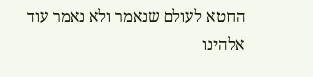החטא לעולם שנאמר ולא נאמר עוד אלהינו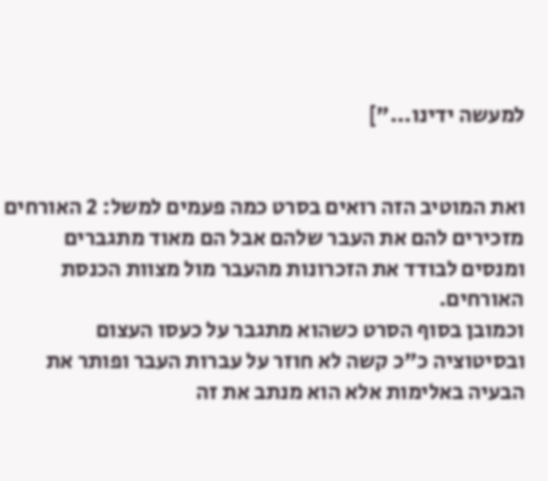למעשה ידינו..."]


ואת המוטיב הזה רואים בסרט כמה פעמים למשל: 2 האורחים מזכירים להם את העבר שלהם אבל הם מאוד מתגברים ומנסים לבודד את הזכרונות מהעבר מול מצוות הכנסת האורחים.
וכמובן בסוף הסרט כשהוא מתגבר על כעסו העצום ובסיטוציה כ"כ קשה לא חוזר על עברות העבר ופותר את הבעיה באלימות אלא הוא מנתב את זה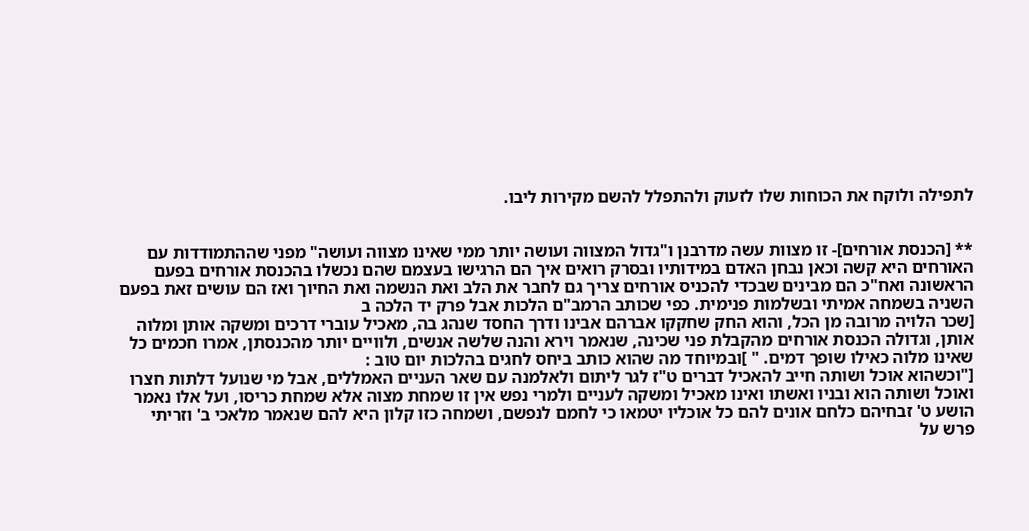לתפילה ולוקח את הכוחות שלו לזעוק ולהתפלל להשם מקירות ליבו.


** [הכנסת אורחים]- זו מצוות עשה מדרבנן ו"גדול המצווה ועושה יותר ממי שאינו מצווה ועושה" מפני שההתמודדות עם האורחים היא קשה וכאן נבחן האדם במידותיו ובסרק רואים איך הם הרגישו בעצמם שהם נכשלו בהכנסת אורחים בפעם הראשונה ואח"כ הם מבינים שבכדי להכניס אורחים צריך גם לחבר את הלב ואת הנשמה ואת החיוך ואז הם עושים זאת בפעם השניה בשמחה אמיתי ובשלמות פנימית. כפי שכותב הרמב"ם הלכות אבל פרק יד הלכה ב
[שכר הלויה מרובה מן הכל, והוא החק שחקקו אברהם אבינו ודרך החסד שנהג בה, מאכיל עוברי דרכים ומשקה אותן ומלוה אותן, וגדולה הכנסת אורחים מהקבלת פני שכינה, שנאמר וירא והנה שלשה אנשים, ולוויים יותר מהכנסתן, אמרו חכמים כל שאינו מלוה כאילו שופך דמים. " ]ובמיוחד מה שהוא כותב ביחס לחגים בהלכות יום טוב :
["וכשהוא אוכל ושותה חייב להאכיל דברים ט"ז לגר ליתום ולאלמנה עם שאר העניים האמללים, אבל מי שנועל דלתות חצרו ואוכל ושותה הוא ובניו ואשתו ואינו מאכיל ומשקה לעניים ולמרי נפש אין זו שמחת מצוה אלא שמחת כריסו, ועל אלו נאמר הושע ט' זבחיהם כלחם אונים להם כל אוכליו יטמאו כי לחמם לנפשם, ושמחה כזו קלון היא להם שנאמר מלאכי ב' וזריתי פרש על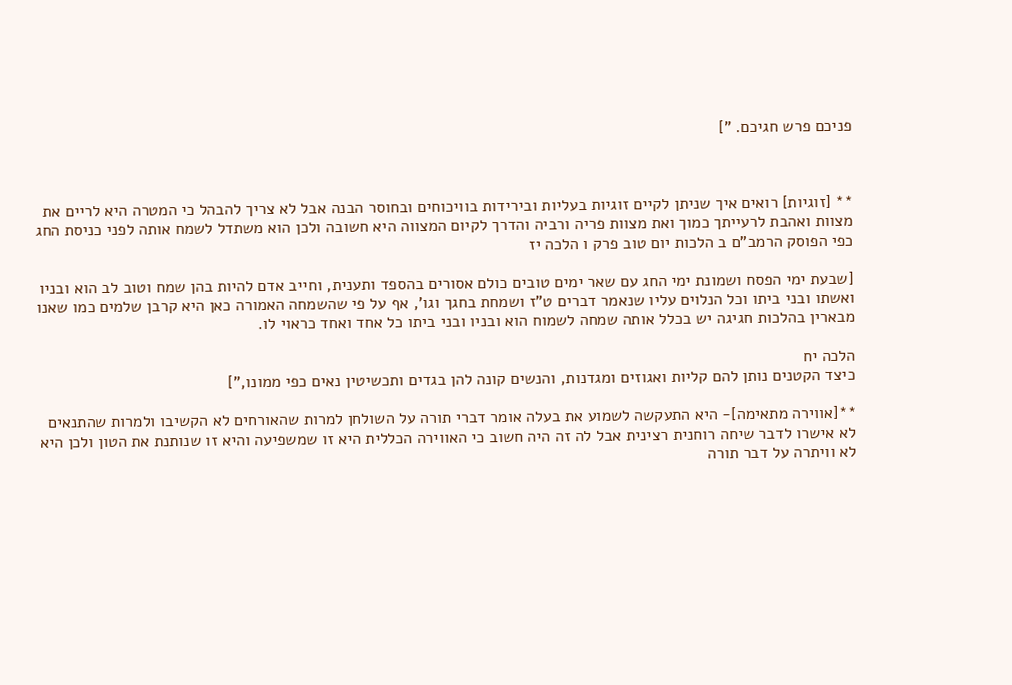פניכם פרש חגיכם. "]



** [זוגיות] רואים איך שניתן לקיים זוגיות בעליות ובירידות בוויכוחים ובחוסר הבנה אבל לא צריך להבהל כי המטרה היא לריים את מצוות ואהבת לרעייתך כמוך ואת מצוות פריה ורביה והדרך לקיום המצווה היא חשובה ולכן הוא משתדל לשמח אותה לפני כניסת החג כפי הפוסק הרמב"ם ב הלכות יום טוב פרק ו הלכה יז

[שבעת ימי הפסח ושמונת ימי החג עם שאר ימים טובים כולם אסורים בהספד ותענית, וחייב אדם להיות בהן שמח וטוב לב הוא ובניו ואשתו ובני ביתו וכל הנלוים עליו שנאמר דברים ט"ז ושמחת בחגך וגו', אף על פי שהשמחה האמורה כאן היא קרבן שלמים כמו שאנו מבארין בהלכות חגיגה יש בכלל אותה שמחה לשמוח הוא ובניו ובני ביתו כל אחד ואחד כראוי לו.

הלכה יח
כיצד הקטנים נותן להם קליות ואגוזים ומגדנות, והנשים קונה להן בגדים ותכשיטין נאים כפי ממונו,"]

**[אווירה מתאימה]- היא התעקשה לשמוע את בעלה אומר דברי תורה על השולחן למרות שהאורחים לא הקשיבו ולמרות שהתנאים לא אישרו לדבר שיחה רוחנית רצינית אבל לה זה היה חשוב כי האווירה הכללית היא זו שמשפיעה והיא זו שנותנת את הטון ולכן היא לא וויתרה על דבר תורה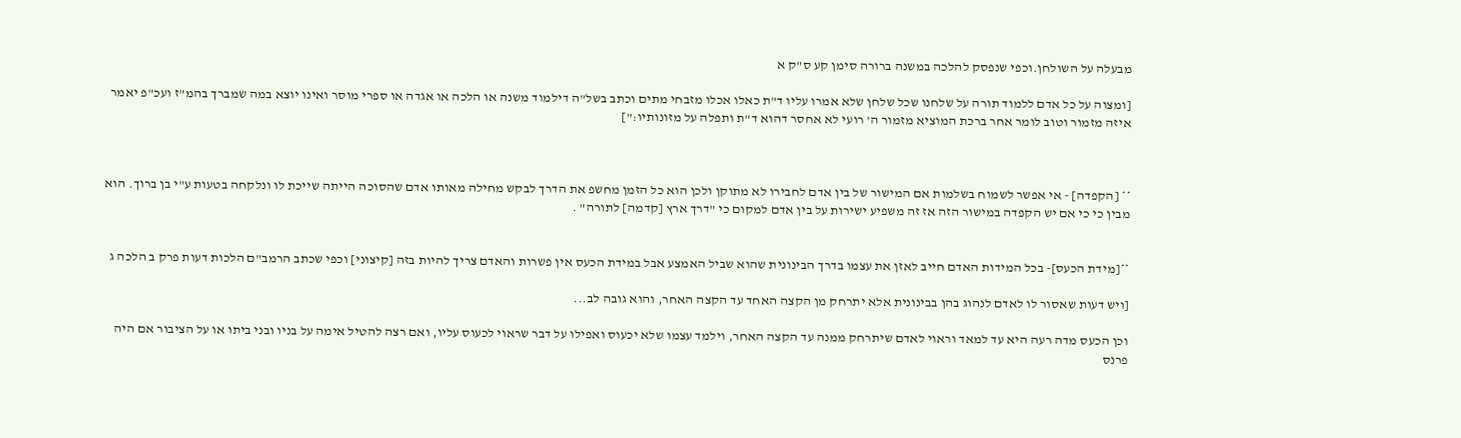מבעלה על השולחן.וכפי שנפסק להלכה במשנה ברורה סימן קע ס"ק א

[ומצוה על כל אדם ללמוד תורה על שלחנו שכל שלחן שלא אמרו עליו ד"ת כאלו אכלו מזבחי מתים וכתב בשל"ה דילמוד משנה או הלכה או אגדה או ספרי מוסר ואינו יוצא במה שמברך בהמ"ז ועכ"פ יאמר איזה מזמור וטוב לומר אחר ברכת המוציא מזמור ה' רועי לא אחסר דהוא ד"ת ותפלה על מזונותיו:"]



** [הקפדה] - אי אפשר לשמוח בשלמות אם המישור של בין אדם לחבירו לא מתוקן ולכן הוא כל הזמן מחשפ את הדרך לבקש מחילה מאותו אדם שהסוכה הייתה שייכת לו ונלקחה בטעות ע"י בן ברוך. הוא מבין כי כי אם יש הקפדה במישור הזה אז זה משפיע ישירות על בין אדם למקום כי "דרך ארץ [קדמה] לתורה" .


**[מידת הכעס]- בכל המידות האדם חייב לאזן את עצמו בדרך הבינונית שהוא שביל האמצע אבל במידת הכעס אין פשרות והאדם צריך להיות בזה [קיצוני] וכפי שכתב הרמב"ם הלכות דעות פרק ב הלכה ג

[ויש דעות שאסור לו לאדם לנהוג בהן בבינונית אלא יתרחק מן הקצה האחד עד הקצה האחר, והוא גובה לב...

וכן הכעס מדה רעה היא עד למאד וראוי לאדם שיתרחק ממנה עד הקצה האחר, וילמד עצמו שלא יכעוס ואפילו על דבר שראוי לכעוס עליו, ואם רצה להטיל אימה על בניו ובני ביתו או על הציבור אם היה פרנס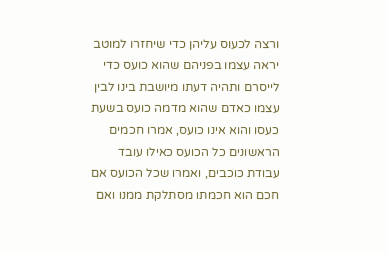ורצה לכעוס עליהן כדי שיחזרו למוטב יראה עצמו בפניהם שהוא כועס כדי לייסרם ותהיה דעתו מיושבת בינו לבין עצמו כאדם שהוא מדמה כועס בשעת כעסו והוא אינו כועס, אמרו חכמים הראשונים כל הכועס כאילו עובד עבודת כוכבים, ואמרו שכל הכועס אם חכם הוא חכמתו מסתלקת ממנו ואם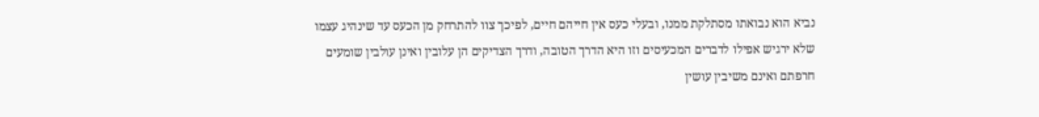נביא הוא נבואתו מסתלקת ממנו, ובעלי כעס אין חייהם חיים, לפיכך צוו להתרחק מן הכעס עד שינהיג עצמו שלא ירגיש אפילו לדברים המכעיסים וזו היא הדרך הטובה, ודרך הצדיקים הן עלובין ואינן עולבין שומעים חרפתם ואינם משיבין עושין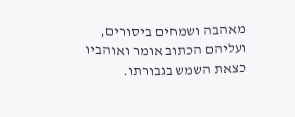מאהבה ושמחים ביסורים, ועליהם הכתוב אומר ואוהביו כצאת השמש בגבורתו.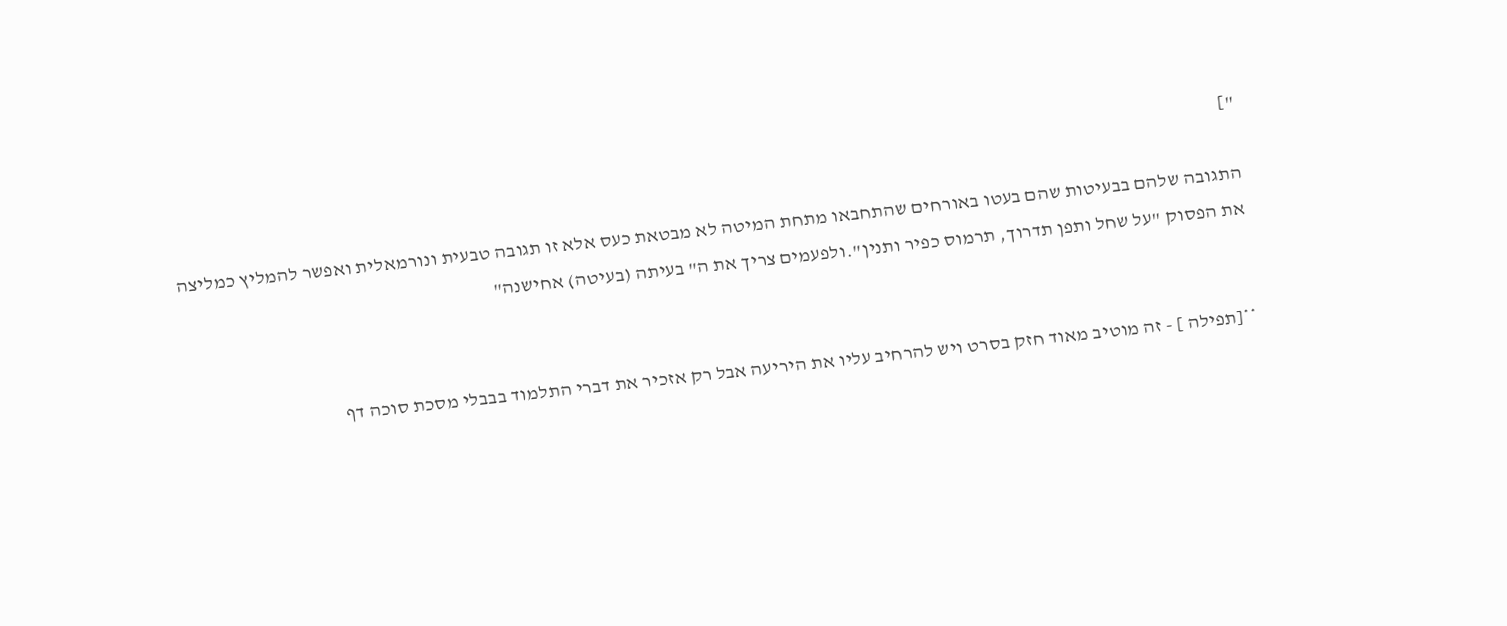"]

התגובה שלהם בבעיטות שהם בעטו באורחים שהתחבאו מתחת המיטה לא מבטאת כעס אלא זו תגובה טבעית ונורמאלית ואפשר להמליץ כמליצה את הפסוק "על שחל ותפן תדרוך, תרמוס כפיר ותנין".ולפעמים צריך את ה" בעיתה (בעיטה) אחישנה"


**[תפילה ] - זה מוטיב מאוד חזק בסרט ויש להרחיב עליו את היריעה אבל רק אזכיר את דברי התלמוד בבבלי מסכת סוכה דף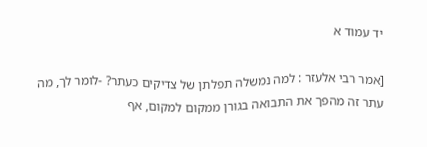יד עמוד א

[אמר רבי אלעזר : למה נמשלה תפלתן של צדיקים כעתר? -לומר לך, מה עתר זה מהפך את התבואה בגורן ממקום למקום, אף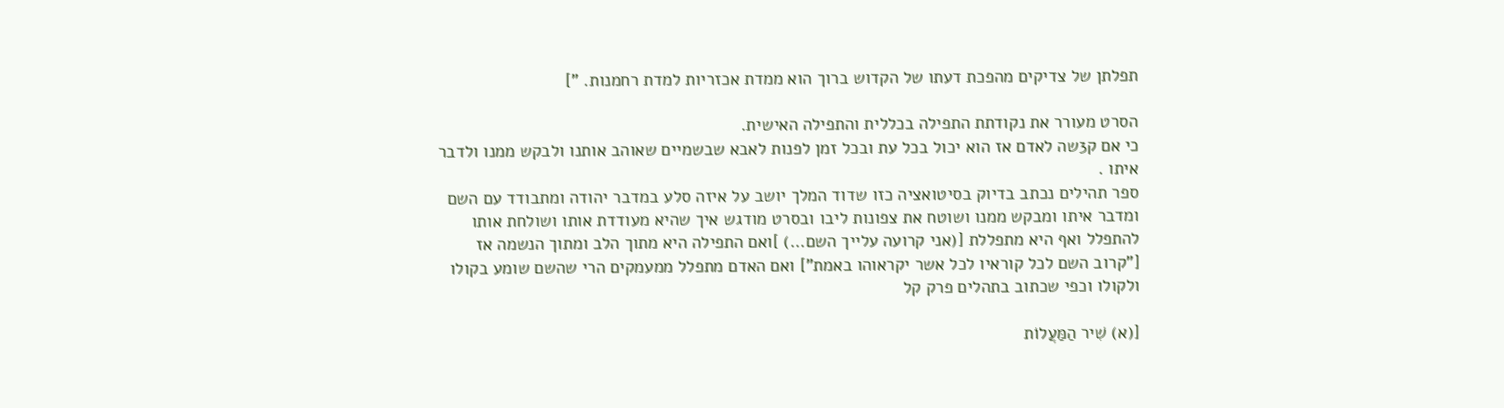תפלתן של צדיקים מהפכת דעתו של הקדוש ברוך הוא ממדת אכזריות למדת רחמנות. "]

הסרט מעורר את נקודתת התפילה בכללית והתפילה האישית.
כי אם ק3שה לאדם אז הוא יכול בכל עת ובכל זמן לפנות לאבא שבשמיים שאוהב אותנו ולבקש ממנו ולדבר איתו .
ספר תהילים נכתב בדיוק בסיטואציה כזו שדוד המלך יושב על איזה סלע במדבר יהודה ומתבודד עם השם ומדבר איתו ומבקש ממנו ושוטח את צפונות ליבו ובסרט מודגש איך שהיא מעודדת אותו ושולחת אותו להתפלל ואף היא מתפללת [(אני קרועה עלייך השם...) ]ואם התפילה היא מתוך הלב ומתוך הנשמה אז ["קרוב השם לכל קוראיו לכל אשר יקראוהו באמת"] ואם האדם מתפלל ממעמקים הרי שהשם שומע בקולו ולקולו וכפי שכתוב בתהלים פרק קל

[(א) שִׁיר הַמַּעֲלוֹת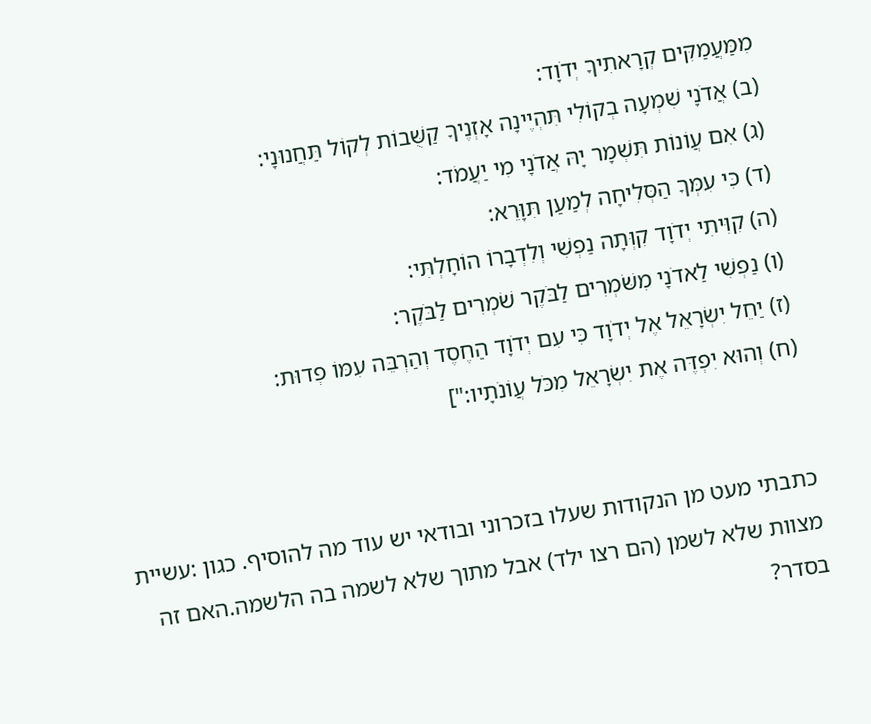מִמַּעֲמַקִּים קְרָאתִיךָ יְדֹוָד:
(ב) אֲדֹנָי שִׁמְעָה בְקוֹלִי תִּהְיֶינָה אָזְנֶיךָ קַשֻּׁבוֹת לְקוֹל תַּחֲנוּנָי:
(ג) אִם עֲוֹנוֹת תִּשְׁמָר יָהּ אֲדֹנָי מִי יַעֲמֹד:
(ד) כִּי עִמְּךָ הַסְּלִיחָה לְמַעַן תִּוָּרֵא:
(ה) קִוִּיתִי יְדֹוָד קִוְּתָה נַפְשִׁי וְלִדְבָרוֹ הוֹחָלְתִּי:
(ו) נַפְשִׁי לַאדֹנָי מִשֹּׁמְרִים לַבֹּקֶר שֹׁמְרִים לַבֹּקֶר:
(ז) יַחֵל יִשְׂרָאֵל אֶל יְדֹוָד כִּי עִם יְדֹוָד הַחֶסֶד וְהַרְבֵּה עִמּוֹ פְדוּת:
(ח) וְהוּא יִפְדֶּה אֶת יִשְׂרָאֵל מִכֹּל עֲוֹנֹתָיו:"]


כתבתי מעט מן הנקודות שעלו בזכרוני ובודאי יש עוד מה להוסיף. כגון :עשיית מצוות שלא לשמן (הם רצו ילד) אבל מתוך שלא לשמה בה הלשמה.האם זה בסדר?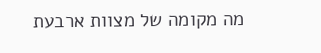מה מקומה של מצוות ארבעת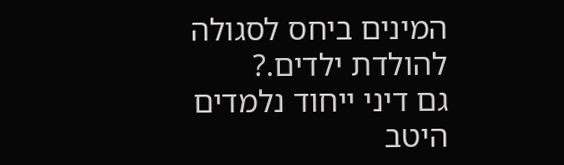המינים ביחס לסגולה להולדת ילדים.?
גם דיני ייחוד נלמדים היטב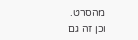מהסרט.
וכן זה גם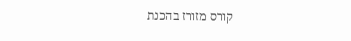קורס מזורז בהכנת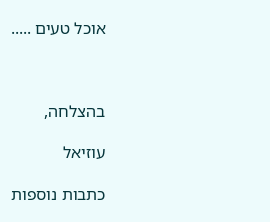אוכל טעים .....



בהצלחה,

עוזיאל

כתבות נוספות